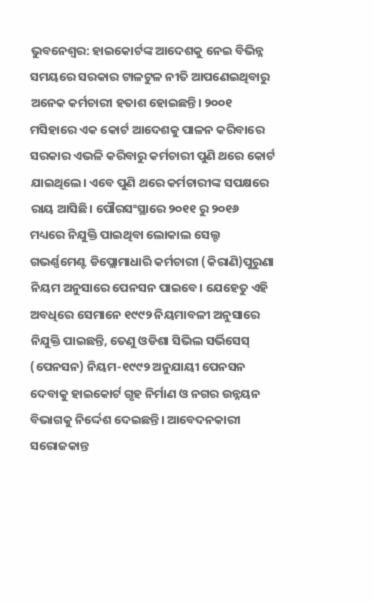ଭୁବନେଶ୍ବର: ହାଇକୋର୍ଟଙ୍କ ଆଦେଶକୁ ନେଇ ବିଭିନ୍ନ ସମୟରେ ସରକାର ଟାଳଟୁଳ ନୀତି ଆପଣେଇଥିବାରୁ ଅନେକ କର୍ମଚାରୀ ହତାଶ ହୋଇଛନ୍ତି। ୨୦୦୧ ମସିହାରେ ଏକ କୋର୍ଟ ଆଦେଶକୁ ପାଳନ କରିବାରେ ସରକାର ଏଭଳି କରିବାରୁ କର୍ମଚାରୀ ପୁଣି ଥରେ କୋର୍ଟ ଯାଇଥିଲେ। ଏବେ ପୁଣି ଥରେ କର୍ମଚାରୀଙ୍କ ସପକ୍ଷରେ ରାୟ ଆସିଛି। ପୌରସଂସ୍ଥାରେ ୨୦୧୧ ରୁ ୨୦୧୬ ମଧ୍ୟରେ ନିଯୁକ୍ତି ପାଇଥିବା ଲୋକାଲ ସେଲ୍ଟ ଗଭର୍ଣ୍ଣମେଣ୍ଟ ଡିପ୍ଲୋମାଧାରି କର୍ମଚାରୀ (କିରାଣି)ପୁରୁଣା ନିୟମ ଅନୁସାରେ ପେନସନ ପାଇବେ। ଯେହେତୁ ଏହି ଅବଧିରେ ସେମାନେ ୧୯୯୨ ନିୟମାବଳୀ ଅନୁସାରେ ନିଯୁକ୍ତି ପାଇଛନ୍ତି, ତେଣୁ ଓଡିଶା ସିଭିଲ ସର୍ଭିସେସ୍ (ପେନସନ) ନିୟମ-୧୯୯୨ ଅନୁଯାୟୀ ପେନସନ ଦେବାକୁ ହାଇକୋର୍ଟ ଗୃହ ନିର୍ମାଣ ଓ ନଗର ଉନ୍ନୟନ ବିଭାଗକୁ ନିର୍ଦ୍ଦେଶ ଦେଇଛନ୍ତି। ଆବେଦନକାରୀ ସରୋଜକାନ୍ତ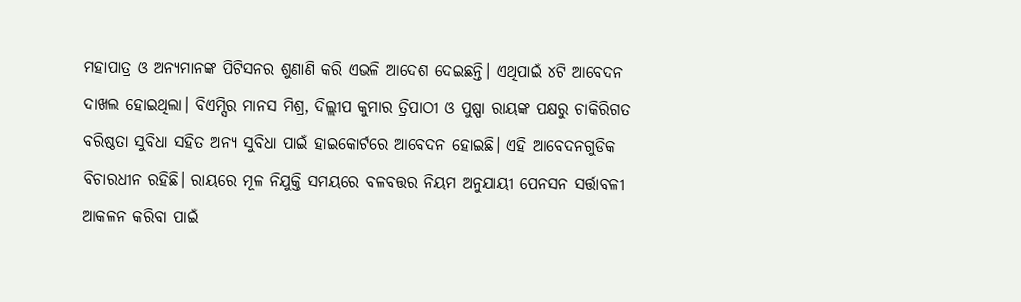ମହାପାତ୍ର ଓ ଅନ୍ୟମାନଙ୍କ ପିଟିସନର ଶୁଣାଣି କରି ଏଭଳି ଆଦେଶ ଦେଇଛନ୍ତି। ଏଥିପାଇଁ ୪ଟି ଆବେଦନ ଦାଖଲ ହୋଇଥିଲା। ବିଏମ୍ସିର ମାନସ ମିଶ୍ର, ଦିଲ୍ଲୀପ କୁମାର ତ୍ରିପାଠୀ ଓ ପୁଷ୍ପା ରାୟଙ୍କ ପକ୍ଷରୁ ଚାକିରିଗତ ବରିଷ୍ଠତା ସୁବିଧା ସହିତ ଅନ୍ୟ ସୁବିଧା ପାଇଁ ହାଇକୋର୍ଟରେ ଆବେଦନ ହୋଇଛି। ଏହି ଆବେଦନଗୁଡିକ ବିଚାରଧୀନ ରହିଛି। ରାୟରେ ମୂଳ ନିଯୁକ୍ତି ସମୟରେ ବଳବତ୍ତର ନିୟମ ଅନୁଯାୟୀ ପେନସନ ସର୍ତ୍ତାବଳୀ ଆକଳନ କରିବା ପାଇଁ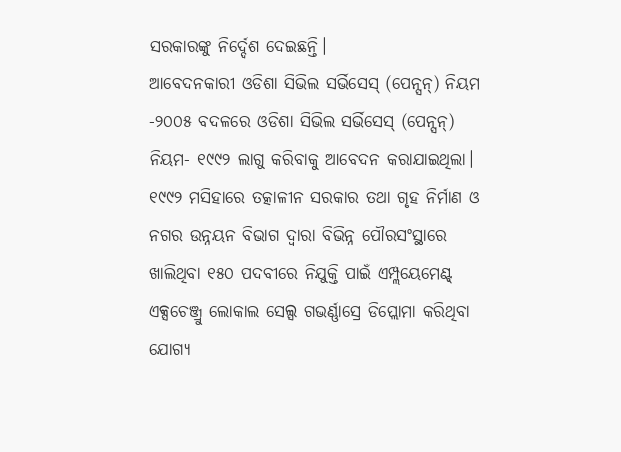ସରକାରଙ୍କୁ ନିର୍ଦ୍ଦେଶ ଦେଇଛନ୍ତି।
ଆବେଦନକାରୀ ଓଡିଶା ସିଭିଲ ସର୍ଭିସେସ୍ (ପେନ୍ସନ୍) ନିୟମ -୨୦୦୫ ବଦଳରେ ଓଡିଶା ସିଭିଲ ସର୍ଭିସେସ୍ (ପେନ୍ସନ୍) ନିୟମ- ୧୯୯୨ ଲାଗୁ କରିବାକୁ ଆବେଦନ କରାଯାଇଥିଲା। ୧୯୯୨ ମସିହାରେ ତତ୍କାଳୀନ ସରକାର ତଥା ଗୃହ ନିର୍ମାଣ ଓ ନଗର ଉନ୍ନୟନ ବିଭାଗ ଦ୍ବାରା ବିଭିନ୍ନ ପୌରସଂସ୍ଥାରେ ଖାଲିଥିବା ୧୫୦ ପଦବୀରେ ନିଯୁକ୍ତି ପାଇଁ ଏମ୍ପ୍ଲୟେମେଣ୍ଟ୍ ଏକ୍ସଚେଞ୍ଜ୍ରୁ ଲୋକାଲ ସେଲ୍ସ ଗଭର୍ଣ୍ଣାସ୍ରେ ଡିପ୍ଲୋମା କରିଥିବା ଯୋଗ୍ୟ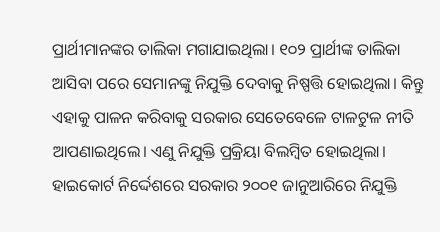ପ୍ରାର୍ଥୀମାନଙ୍କର ତାଲିକା ମଗାଯାଇଥିଲା। ୧୦୨ ପ୍ରାର୍ଥୀଙ୍କ ତାଲିକା ଆସିବା ପରେ ସେମାନଙ୍କୁ ନିଯୁକ୍ତି ଦେବାକୁ ନିଷ୍ପତ୍ତି ହୋଇଥିଲା। କିନ୍ତୁ ଏହାକୁ ପାଳନ କରିବାକୁ ସରକାର ସେତେବେଳେ ଟାଳଟୁଳ ନୀତି ଆପଣାଇଥିଲେ। ଏଣୁ ନିଯୁକ୍ତି ପ୍ରକ୍ରିୟା ବିଲମ୍ବିତ ହୋଇଥିଲା।
ହାଇକୋର୍ଟ ନିର୍ଦ୍ଦେଶରେ ସରକାର ୨୦୦୧ ଜାନୁଆରିରେ ନିଯୁକ୍ତି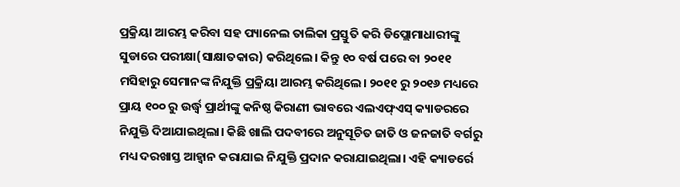ପ୍ରକ୍ରିୟା ଆରମ୍ଭ କରିବା ସହ ପ୍ୟାନେଲ ତାଲିକା ପ୍ରସ୍ତୁତି କରି ଡିପ୍ଲୋମାଧାରୀଙ୍କୁ ସୁଡାରେ ପରୀକ୍ଷା(ସାକ୍ଷାତକାର) କରିଥିଲେ। କିନ୍ତୁ ୧୦ ବର୍ଷ ପରେ ବା ୨୦୧୧ ମସିହାରୁ ସେମାନଙ୍କ ନିଯୁକ୍ତି ପ୍ରକ୍ରିୟା ଆରମ୍ଭ କରିଥିଲେ। ୨୦୧୧ ରୁ ୨୦୧୬ ମଧ୍ୟରେ ପ୍ରାୟ ୧୦୦ ରୁ ଉର୍ଦ୍ଧ୍ବ ପ୍ରାର୍ଥୀଙ୍କୁ କନିଷ୍ଠ କିରାଣୀ ଭାବରେ ଏଲଏଫ୍ଏସ୍ କ୍ୟାଡରରେ ନିଯୁକ୍ତି ଦିଆଯାଇଥିଲା। କିଛି ଖାଲି ପଦବୀରେ ଅନୁସୂଚିତ ଜାତି ଓ ଜନଜାତି ବର୍ଗରୁ ମଧ୍ୟ ଦରଖାସ୍ତ ଆହ୍ବାନ କରାଯାଇ ନିଯୁକ୍ତି ପ୍ରଦାନ କରାଯାଇଥିଲା। ଏହି କ୍ୟାଡର୍ରେ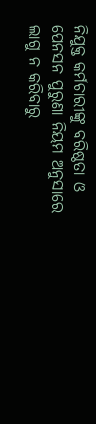ନିଯୁକ୍ତ କର୍ମଚାରୀଙ୍କୁ ବରିଷ୍ଠତା ଓ ପେନସନ ପୁରୁଣା ନିୟମ ଅନୁସାରେ ଲାଗୁ ନ କରିବାରୁ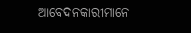ଆବେଦନକାରୀମାନେ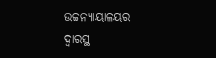ଉଚ୍ଚନ୍ୟାୟାଳୟର ଦ୍ବାରସ୍ଥ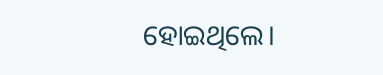ହୋଇଥିଲେ।